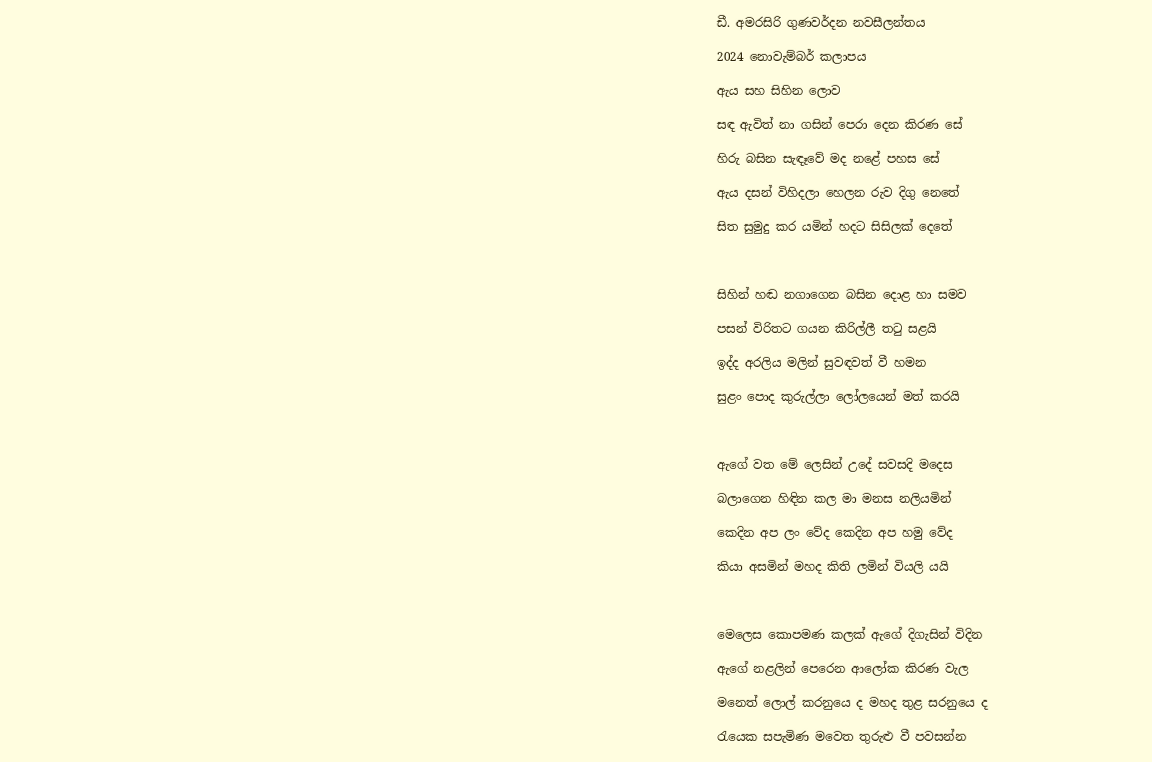ඩී. අමරසිරි ගුණවර්දන නවසීලන්තය

2024 නොවැම්බර් කලාපය

ඇය සහ සිහින ලොව

සඳ ඇවිත් නා ගසින් පෙරා දෙන කිරණ සේ

හිරු බසින සැඳෑවේ මද නළේ පහස සේ

ඇය දසන් විහිදලා හෙලන රුව දිගු නෙතේ

සිත සුමුදු කර යමින් හදට සිසිලක් දෙතේ



සිහින් හඬ නගාගෙන බසින දොළ හා සමව

පසන් විරිතට ගයන කිරිල්ලී තටු සළයි

ඉද්ද අරලිය මලින් සුවඳවත් වී හමන

සුළං පොද කුරුල්ලා ලෝලයෙන් මත් කරයි



ඇගේ වත මේ ලෙසින් උදේ සවසදි මදෙස

බලාගෙන හිඳින කල මා මනස නලියමින්

කෙදින අප ලං වේද කෙදින අප හමු වේද

කියා අසමින් මහද කිති ලමින් වියලි යයි



මෙලෙස කොපමණ කලක් ඇගේ දිගැසින් විදින

ඇගේ නළලින් පෙරෙන ආලෝක කිරණ වැල

මනෙත් ලොල් කරනුයෙ ද මහද තුළ සරනුයෙ ද

රැයෙක සපැමිණ මවෙත තුරුළු වී පවසන්න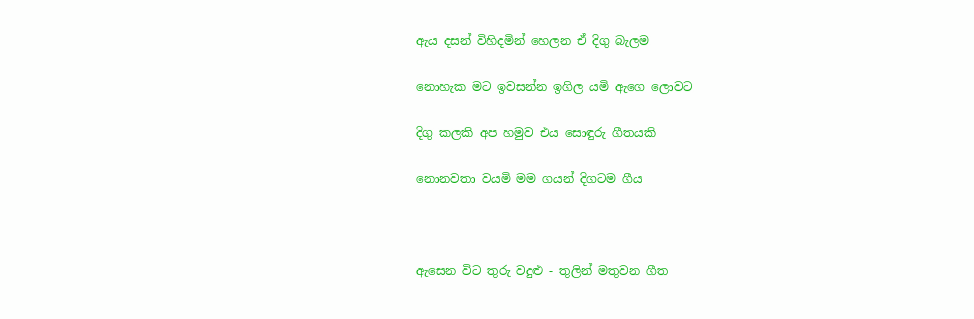ඇය දසන් විහිදමින් හෙලන ඒ දිගු බැලම

නොහැක මට ඉවසන්න ඉගිල යමි ඇගෙ ලොවට

දිගු කලකි අප හමුව එය සොඳුරු ගීතයකි

නොනවතා වයමි මම ගයන් දිගටම ගීය



ඇසෙන විට තුරු වදුළු - තුලින් මතුවන ගීත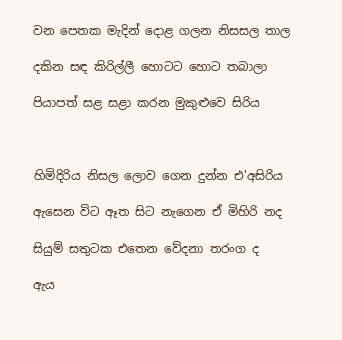වන පෙතක මැදින් දොළ ගලන නිසසල තාල

දකින සඳ කිරිල්ලී හොටට හොට තබාලා

පියාපත් සළ සළා කරන මුකුළුවෙ සිරිය



හිමිදිරිය නිසල ලොව ගෙන දුන්න එ'අසිරිය

ඇසෙන විට ඈත සිට නැගෙන ඒ මිහිරි නද

සියුම් සතුටක එතෙන වේදනා තරංග ද

ඇය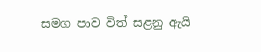සමග පාව විත් සළනු ඇයි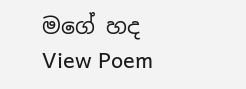මගේ හද
View Poem